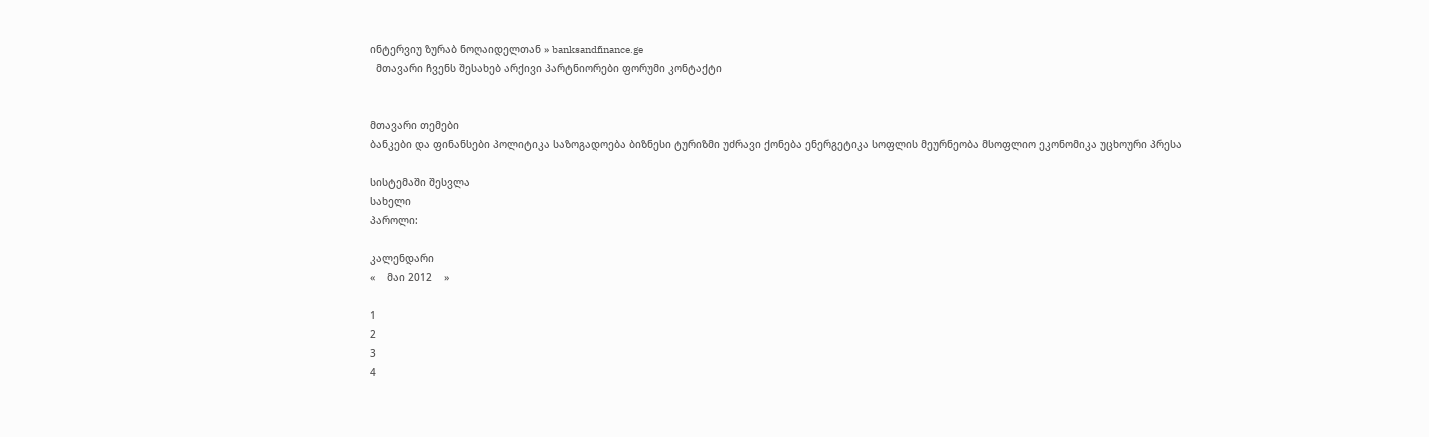ინტერვიუ ზურაბ ნოღაიდელთან » banksandfinance.ge
  მთავარი ჩვენს შესახებ არქივი პარტნიორები ფორუმი კონტაქტი


მთავარი თემები
ბანკები და ფინანსები პოლიტიკა საზოგადოება ბიზნესი ტურიზმი უძრავი ქონება ენერგეტიკა სოფლის მეურნეობა მსოფლიო ეკონომიკა უცხოური პრესა

სისტემაში შესვლა
სახელი
პაროლი:

კალენდარი
«    მაი 2012    »

1
2
3
4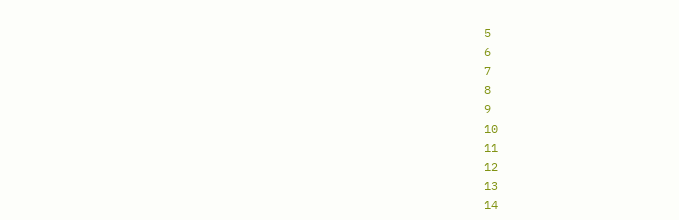5
6
7
8
9
10
11
12
13
14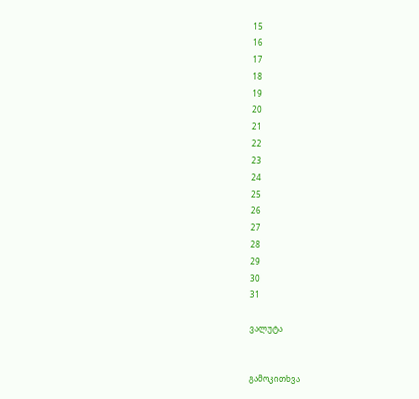15
16
17
18
19
20
21
22
23
24
25
26
27
28
29
30
31

ვალუტა


გამოკითხვა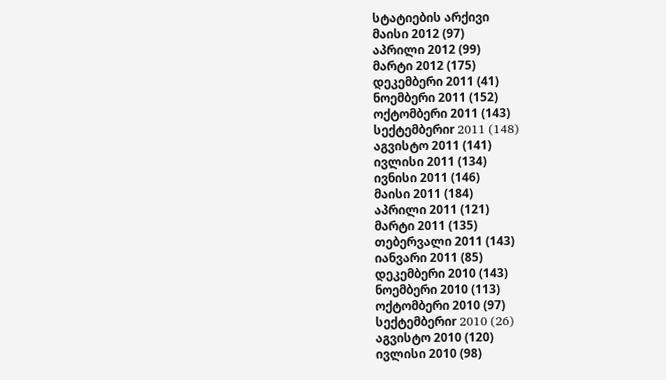სტატიების არქივი
მაისი 2012 (97)
აპრილი 2012 (99)
მარტი 2012 (175)
დეკემბერი 2011 (41)
ნოემბერი 2011 (152)
ოქტომბერი 2011 (143)
სექტემბერიr 2011 (148)
აგვისტო 2011 (141)
ივლისი 2011 (134)
ივნისი 2011 (146)
მაისი 2011 (184)
აპრილი 2011 (121)
მარტი 2011 (135)
თებერვალი 2011 (143)
იანვარი 2011 (85)
დეკემბერი 2010 (143)
ნოემბერი 2010 (113)
ოქტომბერი 2010 (97)
სექტემბერიr 2010 (26)
აგვისტო 2010 (120)
ივლისი 2010 (98)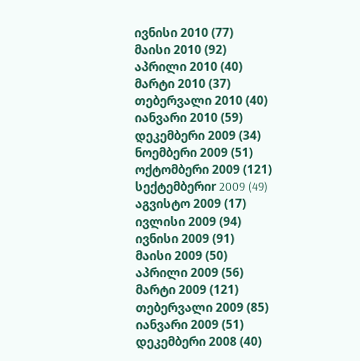ივნისი 2010 (77)
მაისი 2010 (92)
აპრილი 2010 (40)
მარტი 2010 (37)
თებერვალი 2010 (40)
იანვარი 2010 (59)
დეკემბერი 2009 (34)
ნოემბერი 2009 (51)
ოქტომბერი 2009 (121)
სექტემბერიr 2009 (49)
აგვისტო 2009 (17)
ივლისი 2009 (94)
ივნისი 2009 (91)
მაისი 2009 (50)
აპრილი 2009 (56)
მარტი 2009 (121)
თებერვალი 2009 (85)
იანვარი 2009 (51)
დეკემბერი 2008 (40)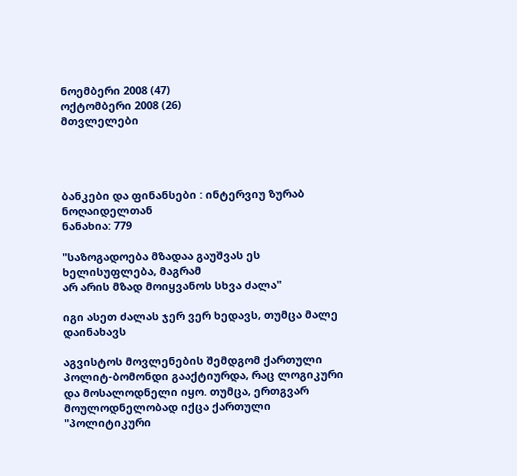ნოემბერი 2008 (47)
ოქტომბერი 2008 (26)
მთვლელები




ბანკები და ფინანსები : ინტერვიუ ზურაბ ნოღაიდელთან
ნანახია: 779

"საზოგადოება მზადაა გაუშვას ეს ხელისუფლება, მაგრამ
არ არის მზად მოიყვანოს სხვა ძალა"

იგი ასეთ ძალას ჯერ ვერ ხედავს, თუმცა მალე დაინახავს

აგვისტოს მოვლენების შემდგომ ქართული პოლიტ-ბომონდი გააქტიურდა, რაც ლოგიკური და მოსალოდნელი იყო. თუმცა, ერთგვარ მოულოდნელობად იქცა ქართული "პოლიტიკური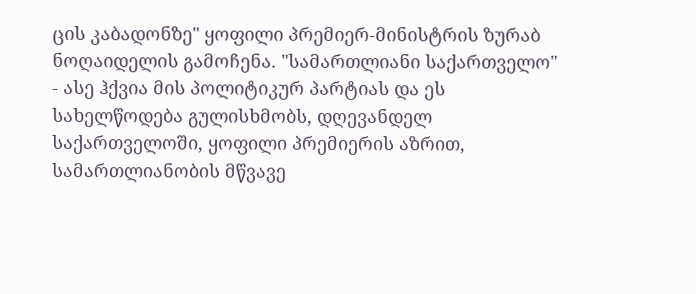ცის კაბადონზე" ყოფილი პრემიერ-მინისტრის ზურაბ ნოღაიდელის გამოჩენა. "სამართლიანი საქართველო" - ასე ჰქვია მის პოლიტიკურ პარტიას და ეს სახელწოდება გულისხმობს, დღევანდელ საქართველოში, ყოფილი პრემიერის აზრით, სამართლიანობის მწვავე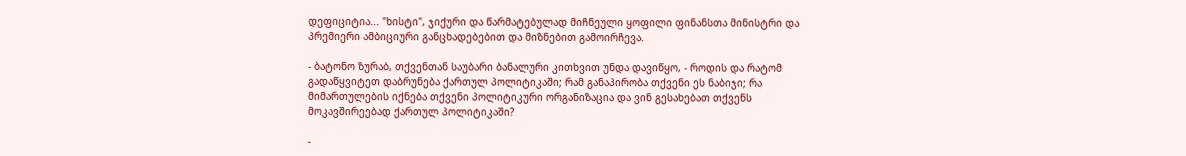დეფიციტია... "ხისტი", ჯიქური და წარმატებულად მიჩნეული ყოფილი ფინანსთა მინისტრი და პრემიერი ამბიციური განცხადებებით და მიზნებით გამოირჩევა.

- ბატონო ზურაბ, თქვენთან საუბარი ბანალური კითხვით უნდა დავიწყო, - როდის და რატომ გადაწყვიტეთ დაბრუნება ქართულ პოლიტიკაში; რამ განაპირობა თქვენი ეს ნაბიჯი; რა მიმართულების იქნება თქვენი პოლიტიკური ორგანიზაცია და ვინ გესახებათ თქვენს მოკავშირეებად ქართულ პოლიტიკაში?

-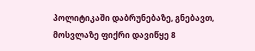პოლიტიკაში დაბრუნებაზე, გნებავთ, მოსვლაზე ფიქრი დავიწყე 8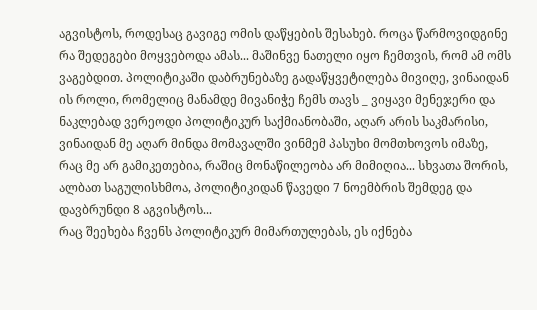აგვისტოს, როდესაც გავიგე ომის დაწყების შესახებ. როცა წარმოვიდგინე რა შედეგები მოყვებოდა ამას... მაშინვე ნათელი იყო ჩემთვის, რომ ამ ომს ვაგებდით. პოლიტიკაში დაბრუნებაზე გადაწყვეტილება მივიღე, ვინაიდან ის როლი, რომელიც მანამდე მივანიჭე ჩემს თავს _ ვიყავი მენეჯერი და ნაკლებად ვერეოდი პოლიტიკურ საქმიანობაში, აღარ არის საკმარისი, ვინაიდან მე აღარ მინდა მომავალში ვინმემ პასუხი მომთხოვოს იმაზე, რაც მე არ გამიკეთებია, რაშიც მონაწილეობა არ მიმიღია... სხვათა შორის, ალბათ საგულისხმოა, პოლიტიკიდან წავედი 7 ნოემბრის შემდეგ და დავბრუნდი 8 აგვისტოს...
რაც შეეხება ჩვენს პოლიტიკურ მიმართულებას, ეს იქნება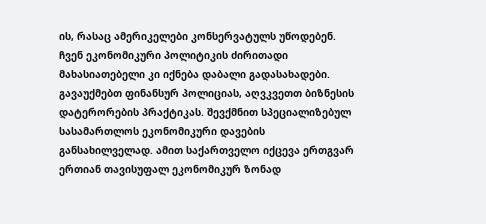ის, რასაც ამერიკელები კონსერვატულს უწოდებენ. ჩვენ ეკონომიკური პოლიტიკის ძირითადი მახასიათებელი კი იქნება დაბალი გადასახადები. გავაუქმებთ ფინანსურ პოლიციას, აღვკვეთთ ბიზნესის დატერორების პრაქტიკას. შევქმნით სპეციალიზებულ სასამართლოს ეკონომიკური დავების განსახილველად. ამით საქართველო იქცევა ერთგვარ ერთიან თავისუფალ ეკონომიკურ ზონად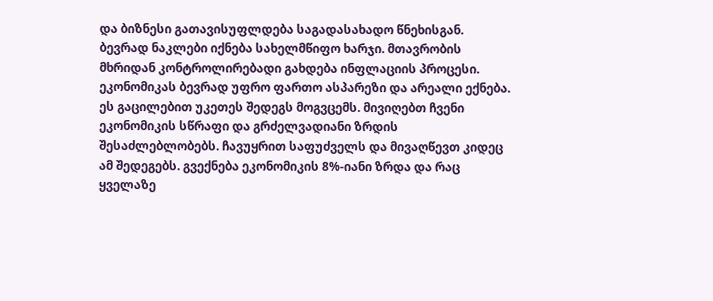და ბიზნესი გათავისუფლდება საგადასახადო წნეხისგან. ბევრად ნაკლები იქნება სახელმწიფო ხარჯი. მთავრობის მხრიდან კონტროლირებადი გახდება ინფლაციის პროცესი. ეკონომიკას ბევრად უფრო ფართო ასპარეზი და არეალი ექნება. ეს გაცილებით უკეთეს შედეგს მოგვცემს. მივიღებთ ჩვენი ეკონომიკის სწრაფი და გრძელვადიანი ზრდის შესაძლებლობებს. ჩავუყრით საფუძველს და მივაღწევთ კიდეც ამ შედეგებს. გვექნება ეკონომიკის 8%-იანი ზრდა და რაც ყველაზე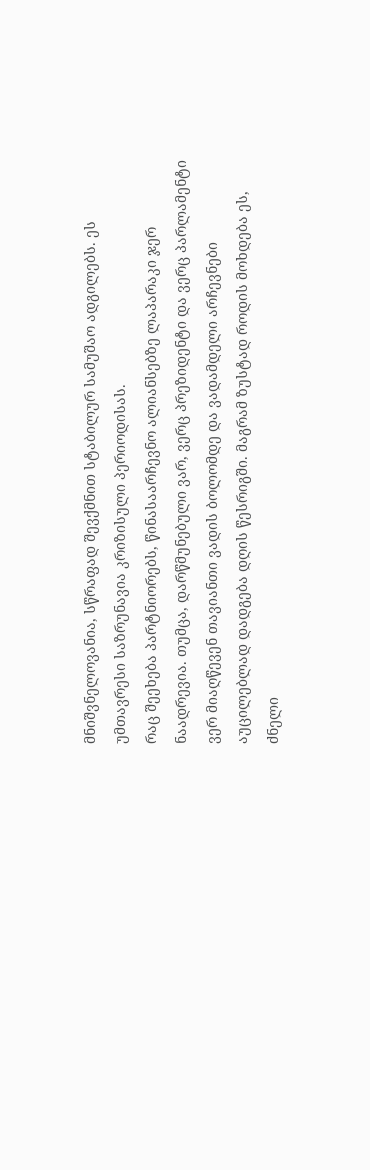მნიშვნელოვანია, სწრაფად შევქმნით სტაბილურ სამუშაო ადგილებს. ეს უმთავრესი საზრუნავია კრიზისული პერიოდისას.
რაც შეეხება პარტნიორებს, წინასაარჩევნო ალიანსებზე ლაპარაკი ჯერ ნაადრევია. თუმცა, დარწმუნებული ვარ, ვერც პრეზიდენტი და ვერც პარლამენტი ვერ მიაღწევენ თავიანთი ვადის ბოლომდე და ვადამდელი არჩევნები აუცილებლად დადგება დღის წესრიგში. მაგრამ ზუსტად როდის მოხდება ეს, ძნელი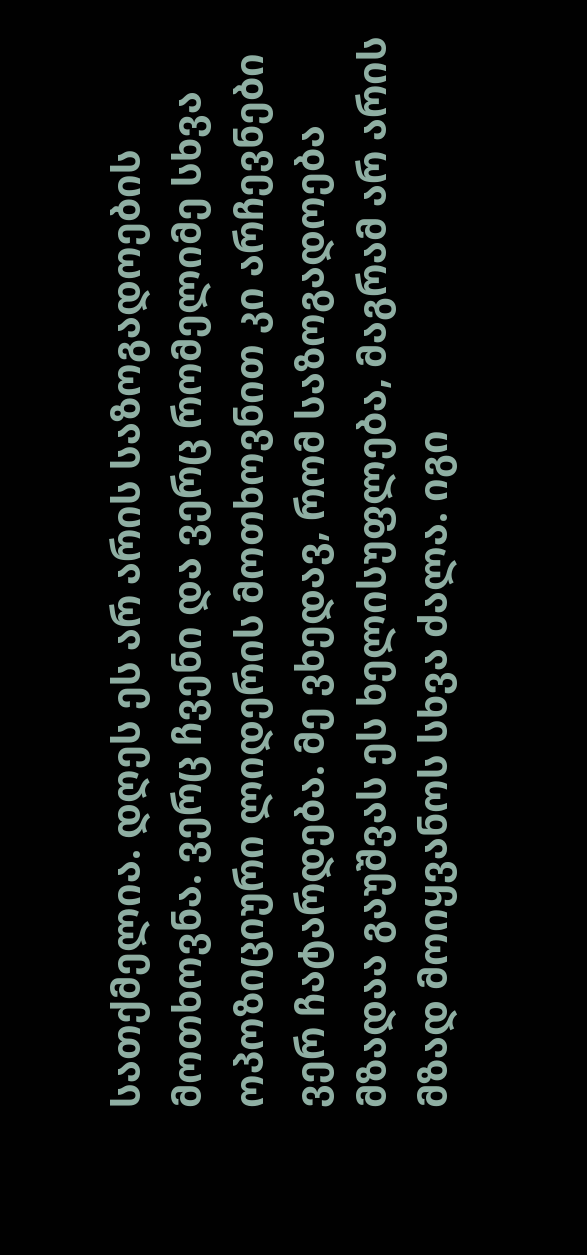სათქმელია. დღეს ეს არ არის საზოგადოების მოთხოვნა. ვერც ჩვენი და ვერც რომელიმე სხვა ოპოზიციური ლიდერის მოთხოვნით კი არჩევნები ვერ ჩატარდება. მე ვხედავ, რომ საზოგადოება მზადაა გაუშვას ეს ხელისუფლება, მაგრამ არ არის მზად მოიყვანოს სხვა ძალა. იგი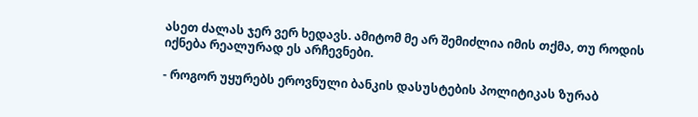ასეთ ძალას ჯერ ვერ ხედავს. ამიტომ მე არ შემიძლია იმის თქმა, თუ როდის იქნება რეალურად ეს არჩევნები.

- როგორ უყურებს ეროვნული ბანკის დასუსტების პოლიტიკას ზურაბ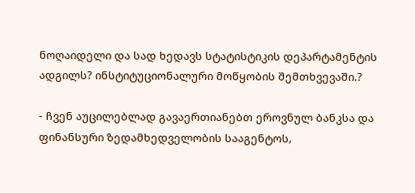ნოღაიდელი და სად ხედავს სტატისტიკის დეპარტამენტის ადგილს? ინსტიტუციონალური მოწყობის შემთხვევაში.?

- ჩვენ აუცილებლად გავაერთიანებთ ეროვნულ ბანკსა და ფინანსური ზედამხედველობის სააგენტოს,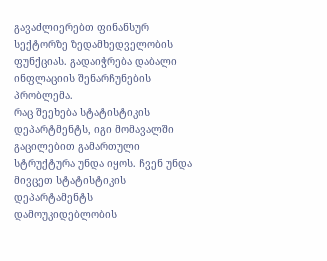გავაძლიერებთ ფინანსურ სექტორზე ზედამხედველობის ფუნქციას. გადაიჭრება დაბალი ინფლაციის შენარჩუნების პრობლემა.
რაც შეეხება სტატისტიკის დეპარტმენტს, იგი მომავალში გაცილებით გამართული სტრუქტურა უნდა იყოს. ჩვენ უნდა მივცეთ სტატისტიკის დეპარტამენტს დამოუკიდებლობის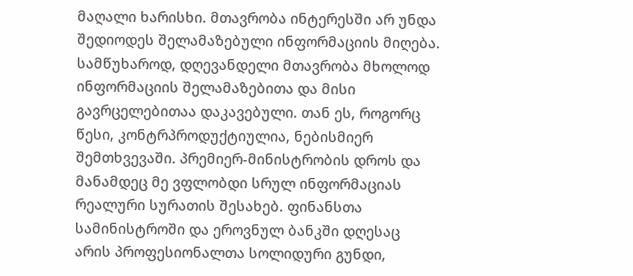მაღალი ხარისხი. მთავრობა ინტერესში არ უნდა შედიოდეს შელამაზებული ინფორმაციის მიღება. სამწუხაროდ, დღევანდელი მთავრობა მხოლოდ ინფორმაციის შელამაზებითა და მისი გავრცელებითაა დაკავებული. თან ეს, როგორც წესი, კონტრპროდუქტიულია, ნებისმიერ შემთხვევაში. პრემიერ-მინისტრობის დროს და მანამდეც მე ვფლობდი სრულ ინფორმაციას რეალური სურათის შესახებ. ფინანსთა სამინისტროში და ეროვნულ ბანკში დღესაც არის პროფესიონალთა სოლიდური გუნდი,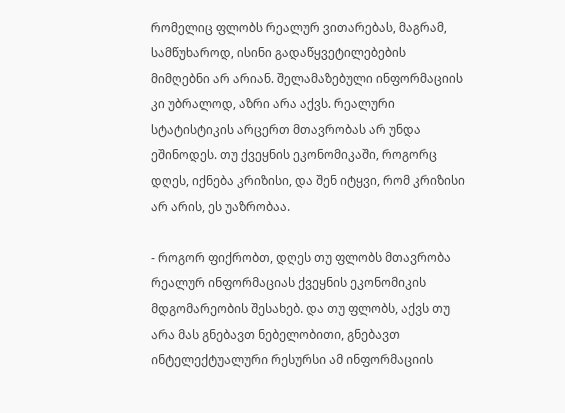რომელიც ფლობს რეალურ ვითარებას, მაგრამ, სამწუხაროდ, ისინი გადაწყვეტილებების მიმღებნი არ არიან. შელამაზებული ინფორმაციის კი უბრალოდ, აზრი არა აქვს. რეალური სტატისტიკის არცერთ მთავრობას არ უნდა ეშინოდეს. თუ ქვეყნის ეკონომიკაში, როგორც დღეს, იქნება კრიზისი, და შენ იტყვი, რომ კრიზისი არ არის, ეს უაზრობაა.

- როგორ ფიქრობთ, დღეს თუ ფლობს მთავრობა რეალურ ინფორმაციას ქვეყნის ეკონომიკის მდგომარეობის შესახებ. და თუ ფლობს, აქვს თუ არა მას გნებავთ ნებელობითი, გნებავთ ინტელექტუალური რესურსი ამ ინფორმაციის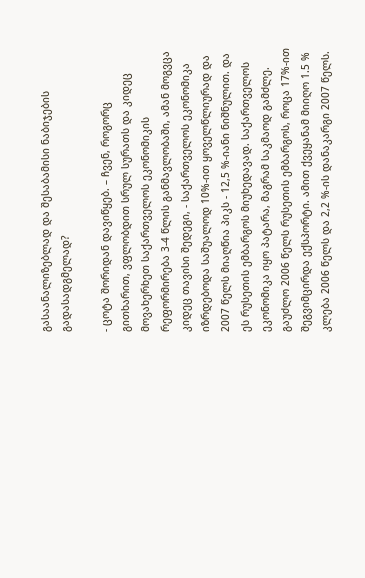გასაანალიზებლად და შესაბამისი ნაბიჯების გადასადგმელად?

- ცოტა შორიდან დავიწყებ. – ჩვენ, როგორც გითხარით, ვფლობდით სრულ სურათს და კიდეც მოვახერხეთ საქართველოს ეკონომიკის რეფორმირება 3-4 წლის განმავლობაში, ამან მოგვცა კიდეც თავისი შედეგი, - საქართველოს ეკონომიკა იზრდებოდა საშუალოდ 10%-ით ყოველწლიურად და 2007 წელს მიაღწია პიკს - 12,5 %-იანი ნიშნულით. და ეს რუსეთის ემბარგოს მიუხედავად. საქართველოს ეკონომიკა იყო პატარა, მაგრამ საკმაოდ გამძლე. გაუძლო 2006 წელს რუსეთის ემბარგოს, როცა 17%-ით შეგვიმცირდა ექსპორტი. ამით ქვეყანამ მიიღო 1.5 % კლება 2006 წელს და 2,2 %-ის დანაკარგი 2007 წელს.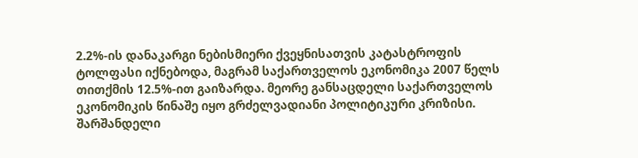2.2%-ის დანაკარგი ნებისმიერი ქვეყნისათვის კატასტროფის ტოლფასი იქნებოდა, მაგრამ საქართველოს ეკონომიკა 2007 წელს თითქმის 12.5%-ით გაიზარდა. მეორე განსაცდელი საქართველოს ეკონომიკის წინაშე იყო გრძელვადიანი პოლიტიკური კრიზისი. შარშანდელი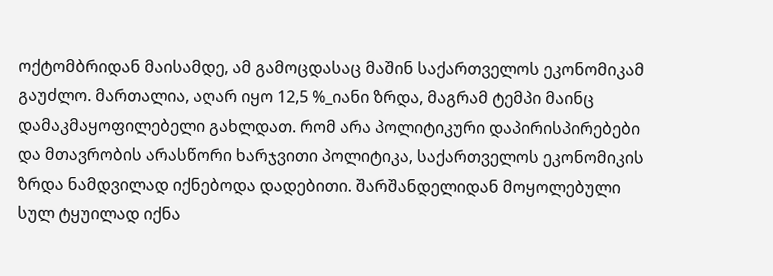ოქტომბრიდან მაისამდე, ამ გამოცდასაც მაშინ საქართველოს ეკონომიკამ გაუძლო. მართალია, აღარ იყო 12,5 %_იანი ზრდა, მაგრამ ტემპი მაინც დამაკმაყოფილებელი გახლდათ. რომ არა პოლიტიკური დაპირისპირებები და მთავრობის არასწორი ხარჯვითი პოლიტიკა, საქართველოს ეკონომიკის ზრდა ნამდვილად იქნებოდა დადებითი. შარშანდელიდან მოყოლებული სულ ტყუილად იქნა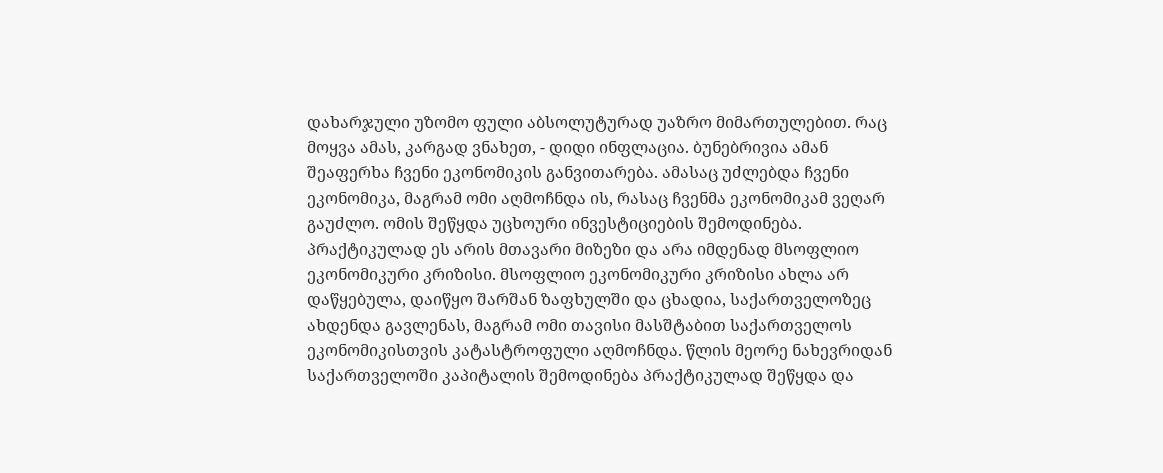დახარჯული უზომო ფული აბსოლუტურად უაზრო მიმართულებით. რაც მოყვა ამას, კარგად ვნახეთ, - დიდი ინფლაცია. ბუნებრივია ამან შეაფერხა ჩვენი ეკონომიკის განვითარება. ამასაც უძლებდა ჩვენი ეკონომიკა, მაგრამ ომი აღმოჩნდა ის, რასაც ჩვენმა ეკონომიკამ ვეღარ გაუძლო. ომის შეწყდა უცხოური ინვესტიციების შემოდინება. პრაქტიკულად ეს არის მთავარი მიზეზი და არა იმდენად მსოფლიო ეკონომიკური კრიზისი. მსოფლიო ეკონომიკური კრიზისი ახლა არ დაწყებულა, დაიწყო შარშან ზაფხულში და ცხადია, საქართველოზეც ახდენდა გავლენას, მაგრამ ომი თავისი მასშტაბით საქართველოს ეკონომიკისთვის კატასტროფული აღმოჩნდა. წლის მეორე ნახევრიდან საქართველოში კაპიტალის შემოდინება პრაქტიკულად შეწყდა და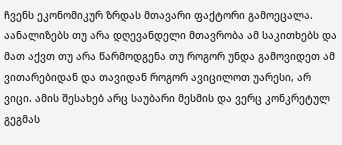ჩვენს ეკონომიკურ ზრდას მთავარი ფაქტორი გამოეცალა. აანალიზებს თუ არა დღევანდელი მთავრობა ამ საკითხებს და მათ აქვთ თუ არა წარმოდგენა თუ როგორ უნდა გამოვიდეთ ამ ვითარებიდან და თავიდან როგორ ავიცილოთ უარესი, არ ვიცი. ამის შესახებ არც საუბარი მესმის და ვერც კონკრეტულ გეგმას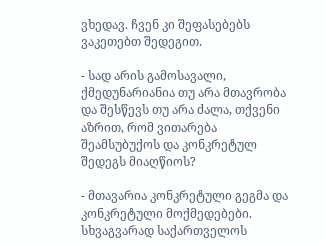ვხედავ. ჩვენ კი შეფასებებს ვაკეთებთ შედეგით.

- სად არის გამოსავალი, ქმედუნარიანია თუ არა მთავრობა და შესწევს თუ არა ძალა, თქვენი აზრით, რომ ვითარება შეამსუბუქოს და კონკრეტულ შედეგს მიაღწიოს?

- მთავარია კონკრეტული გეგმა და კონკრეტული მოქმედებები. სხვაგვარად საქართველოს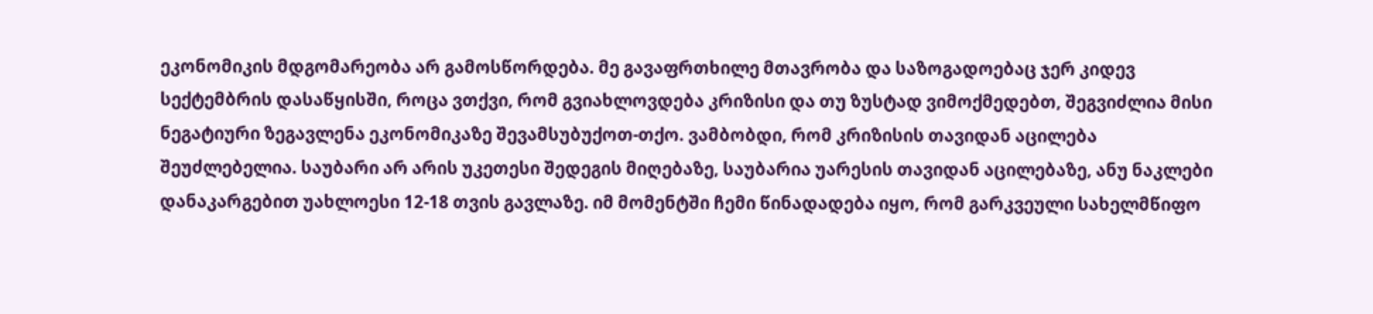ეკონომიკის მდგომარეობა არ გამოსწორდება. მე გავაფრთხილე მთავრობა და საზოგადოებაც ჯერ კიდევ სექტემბრის დასაწყისში, როცა ვთქვი, რომ გვიახლოვდება კრიზისი და თუ ზუსტად ვიმოქმედებთ, შეგვიძლია მისი ნეგატიური ზეგავლენა ეკონომიკაზე შევამსუბუქოთ-თქო. ვამბობდი, რომ კრიზისის თავიდან აცილება შეუძლებელია. საუბარი არ არის უკეთესი შედეგის მიღებაზე, საუბარია უარესის თავიდან აცილებაზე, ანუ ნაკლები დანაკარგებით უახლოესი 12-18 თვის გავლაზე. იმ მომენტში ჩემი წინადადება იყო, რომ გარკვეული სახელმწიფო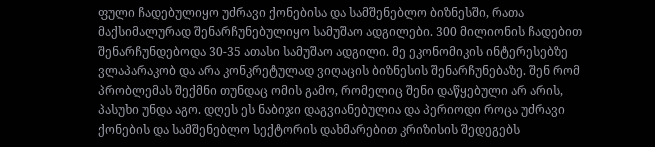ფული ჩადებულიყო უძრავი ქონებისა და სამშენებლო ბიზნესში, რათა მაქსიმალურად შენარჩუნებულიყო სამუშაო ადგილები. 300 მილიონის ჩადებით შენარჩუნდებოდა 30-35 ათასი სამუშაო ადგილი. მე ეკონომიკის ინტერესებზე ვლაპარაკობ და არა კონკრეტულად ვიღაცის ბიზნესის შენარჩუნებაზე. შენ რომ პრობლემას შექმნი თუნდაც ომის გამო, რომელიც შენი დაწყებული არ არის, პასუხი უნდა აგო. დღეს ეს ნაბიჯი დაგვიანებულია და პერიოდი როცა უძრავი ქონების და სამშენებლო სექტორის დახმარებით კრიზისის შედეგებს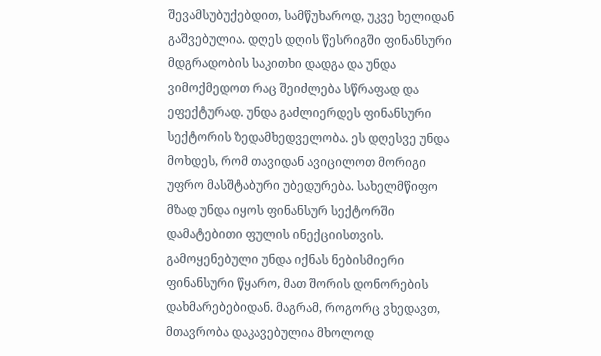შევამსუბუქებდით, სამწუხაროდ, უკვე ხელიდან გაშვებულია. დღეს დღის წესრიგში ფინანსური მდგრადობის საკითხი დადგა და უნდა ვიმოქმედოთ რაც შეიძლება სწრაფად და ეფექტურად. უნდა გაძლიერდეს ფინანსური სექტორის ზედამხედველობა. ეს დღესვე უნდა მოხდეს, რომ თავიდან ავიცილოთ მორიგი უფრო მასშტაბური უბედურება. სახელმწიფო მზად უნდა იყოს ფინანსურ სექტორში დამატებითი ფულის ინექციისთვის. გამოყენებული უნდა იქნას ნებისმიერი ფინანსური წყარო, მათ შორის დონორების დახმარებებიდან. მაგრამ, როგორც ვხედავთ, მთავრობა დაკავებულია მხოლოდ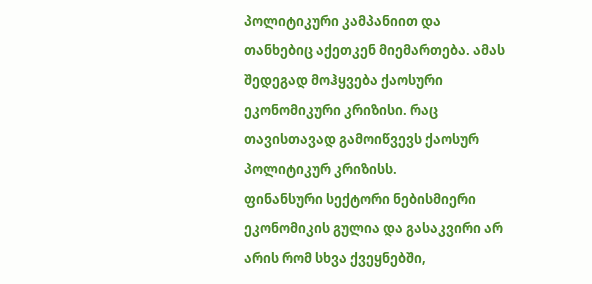პოლიტიკური კამპანიით და თანხებიც აქეთკენ მიემართება. ამას შედეგად მოჰყვება ქაოსური ეკონომიკური კრიზისი. რაც თავისთავად გამოიწვევს ქაოსურ პოლიტიკურ კრიზისს.
ფინანსური სექტორი ნებისმიერი ეკონომიკის გულია და გასაკვირი არ არის რომ სხვა ქვეყნებში,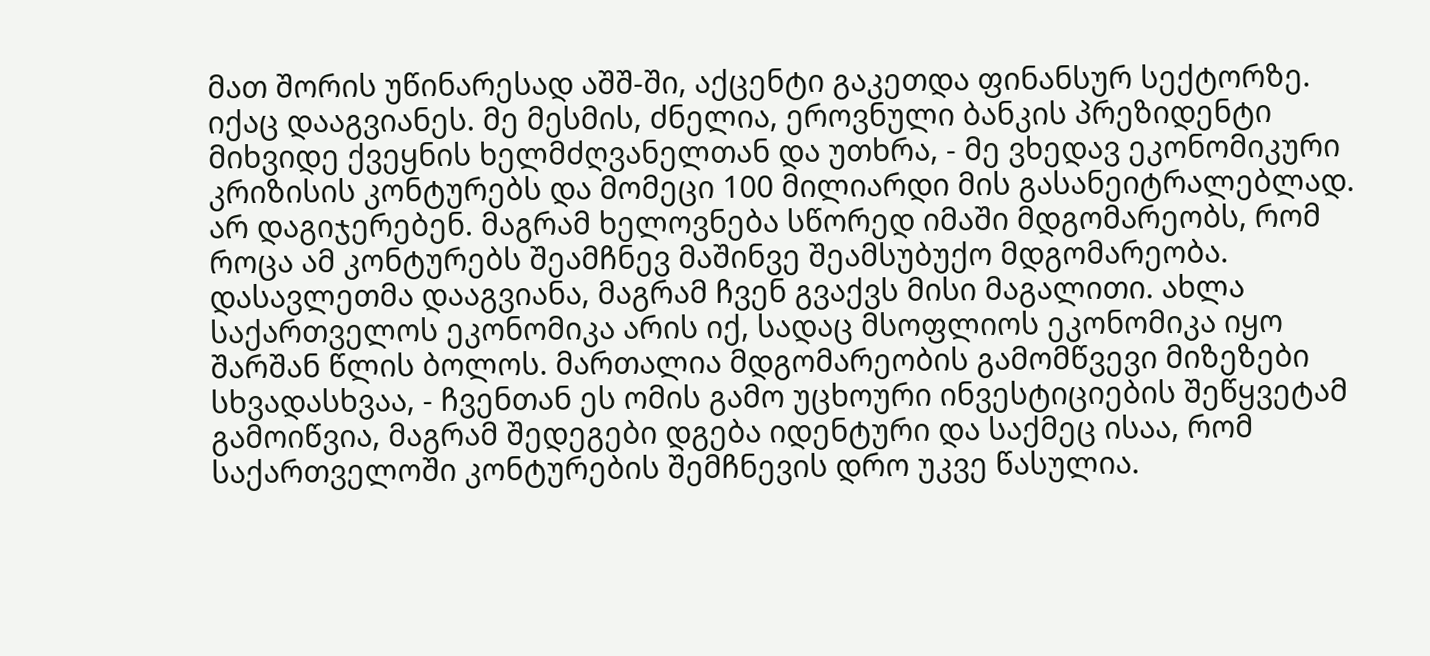მათ შორის უწინარესად აშშ-ში, აქცენტი გაკეთდა ფინანსურ სექტორზე. იქაც დააგვიანეს. მე მესმის, ძნელია, ეროვნული ბანკის პრეზიდენტი მიხვიდე ქვეყნის ხელმძღვანელთან და უთხრა, - მე ვხედავ ეკონომიკური კრიზისის კონტურებს და მომეცი 100 მილიარდი მის გასანეიტრალებლად. არ დაგიჯერებენ. მაგრამ ხელოვნება სწორედ იმაში მდგომარეობს, რომ როცა ამ კონტურებს შეამჩნევ მაშინვე შეამსუბუქო მდგომარეობა. დასავლეთმა დააგვიანა, მაგრამ ჩვენ გვაქვს მისი მაგალითი. ახლა საქართველოს ეკონომიკა არის იქ, სადაც მსოფლიოს ეკონომიკა იყო შარშან წლის ბოლოს. მართალია მდგომარეობის გამომწვევი მიზეზები სხვადასხვაა, - ჩვენთან ეს ომის გამო უცხოური ინვესტიციების შეწყვეტამ გამოიწვია, მაგრამ შედეგები დგება იდენტური და საქმეც ისაა, რომ საქართველოში კონტურების შემჩნევის დრო უკვე წასულია.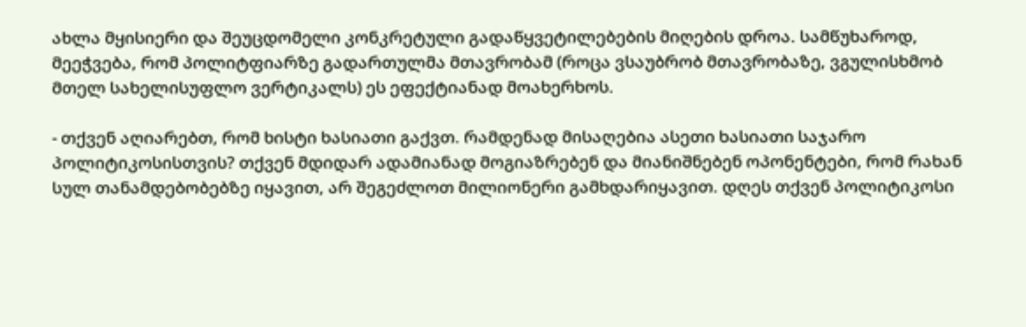ახლა მყისიერი და შეუცდომელი კონკრეტული გადაწყვეტილებების მიღების დროა. სამწუხაროდ, მეეჭვება, რომ პოლიტფიარზე გადართულმა მთავრობამ (როცა ვსაუბრობ მთავრობაზე, ვგულისხმობ მთელ სახელისუფლო ვერტიკალს) ეს ეფექტიანად მოახერხოს.

- თქვენ აღიარებთ, რომ ხისტი ხასიათი გაქვთ. რამდენად მისაღებია ასეთი ხასიათი საჯარო პოლიტიკოსისთვის? თქვენ მდიდარ ადამიანად მოგიაზრებენ და მიანიშნებენ ოპონენტები, რომ რახან სულ თანამდებობებზე იყავით, არ შეგეძლოთ მილიონერი გამხდარიყავით. დღეს თქვენ პოლიტიკოსი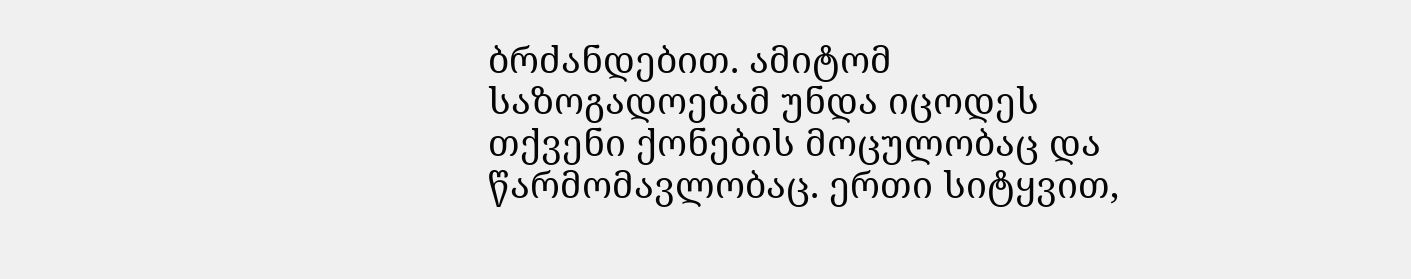ბრძანდებით. ამიტომ საზოგადოებამ უნდა იცოდეს თქვენი ქონების მოცულობაც და წარმომავლობაც. ერთი სიტყვით,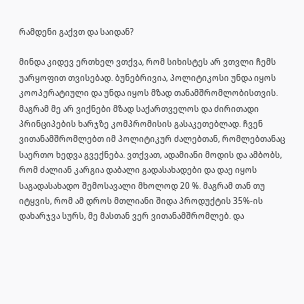რამდენი გაქვთ და საიდან?

მინდა კიდევ ერთხელ ვთქვა, რომ სიხისტეს არ ვთვლი ჩემს უარყოფით თვისებად. ბუნებრივია, პოლიტიკოსი უნდა იყოს კოოპერატიული და უნდა იყოს მზად თანამშრომლობისთვის. მაგრამ მე არ ვიქნები მზად საქართველოს და ძირითადი პრინციპების ხარჯზე კომპრომისის გასაკეთებლად. ჩვენ ვითანამშრომლებთ იმ პოლიტიკურ ძალებთან, რომლებთანაც საერთო ხედვა გვექნება. ვთქვათ, ადამიანი მოდის და ამბობს, რომ ძალიან კარგია დაბალი გადასახადები და დაე იყოს საგადასახადო შემოსავალი მხოლოდ 20 %. მაგრამ თან თუ იტყვის, რომ ამ დროს მთლიანი შიდა პროდუქტის 35%-ის დახარჯვა სურს, მე მასთან ვერ ვითანამშრომლებ. და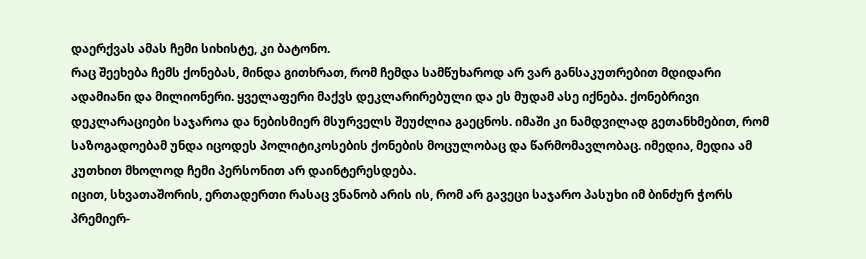დაერქვას ამას ჩემი სიხისტე, კი ბატონო.
რაც შეეხება ჩემს ქონებას, მინდა გითხრათ, რომ ჩემდა სამწუხაროდ არ ვარ განსაკუთრებით მდიდარი ადამიანი და მილიონერი. ყველაფერი მაქვს დეკლარირებული და ეს მუდამ ასე იქნება. ქონებრივი დეკლარაციები საჯაროა და ნებისმიერ მსურველს შეუძლია გაეცნოს. იმაში კი ნამდვილად გეთანხმებით, რომ საზოგადოებამ უნდა იცოდეს პოლიტიკოსების ქონების მოცულობაც და წარმომავლობაც. იმედია, მედია ამ კუთხით მხოლოდ ჩემი პერსონით არ დაინტერესდება.
იცით, სხვათაშორის, ერთადერთი რასაც ვნანობ არის ის, რომ არ გავეცი საჯარო პასუხი იმ ბინძურ ჭორს პრემიერ-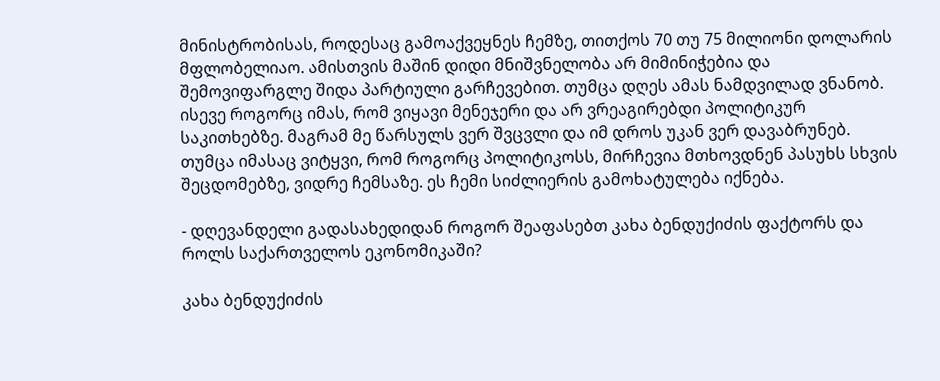მინისტრობისას, როდესაც გამოაქვეყნეს ჩემზე, თითქოს 70 თუ 75 მილიონი დოლარის მფლობელიაო. ამისთვის მაშინ დიდი მნიშვნელობა არ მიმინიჭებია და შემოვიფარგლე შიდა პარტიული გარჩევებით. თუმცა დღეს ამას ნამდვილად ვნანობ. ისევე როგორც იმას, რომ ვიყავი მენეჯერი და არ ვრეაგირებდი პოლიტიკურ საკითხებზე. მაგრამ მე წარსულს ვერ შვცვლი და იმ დროს უკან ვერ დავაბრუნებ. თუმცა იმასაც ვიტყვი, რომ როგორც პოლიტიკოსს, მირჩევია მთხოვდნენ პასუხს სხვის შეცდომებზე, ვიდრე ჩემსაზე. ეს ჩემი სიძლიერის გამოხატულება იქნება.

- დღევანდელი გადასახედიდან როგორ შეაფასებთ კახა ბენდუქიძის ფაქტორს და როლს საქართველოს ეკონომიკაში?

კახა ბენდუქიძის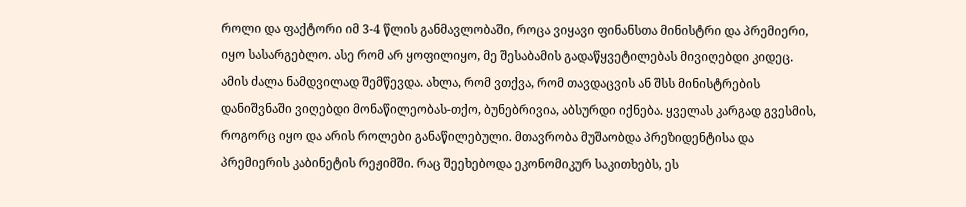როლი და ფაქტორი იმ 3-4 წლის განმავლობაში, როცა ვიყავი ფინანსთა მინისტრი და პრემიერი, იყო სასარგებლო. ასე რომ არ ყოფილიყო, მე შესაბამის გადაწყვეტილებას მივიღებდი კიდეც. ამის ძალა ნამდვილად შემწევდა. ახლა, რომ ვთქვა, რომ თავდაცვის ან შსს მინისტრების დანიშვნაში ვიღებდი მონაწილეობას-თქო, ბუნებრივია, აბსურდი იქნება. ყველას კარგად გვესმის, როგორც იყო და არის როლები განაწილებული. მთავრობა მუშაობდა პრეზიდენტისა და პრემიერის კაბინეტის რეჟიმში. რაც შეეხებოდა ეკონომიკურ საკითხებს, ეს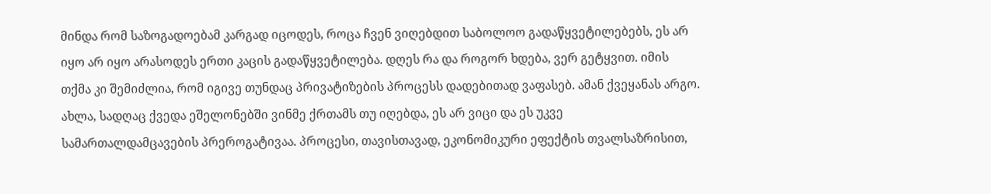მინდა რომ საზოგადოებამ კარგად იცოდეს, როცა ჩვენ ვიღებდით საბოლოო გადაწყვეტილებებს, ეს არ იყო არ იყო არასოდეს ერთი კაცის გადაწყვეტილება. დღეს რა და როგორ ხდება, ვერ გეტყვით. იმის თქმა კი შემიძლია, რომ იგივე თუნდაც პრივატიზების პროცესს დადებითად ვაფასებ. ამან ქვეყანას არგო. ახლა, სადღაც ქვედა ეშელონებში ვინმე ქრთამს თუ იღებდა, ეს არ ვიცი და ეს უკვე სამართალდამცავების პრეროგატივაა. პროცესი, თავისთავად, ეკონომიკური ეფექტის თვალსაზრისით,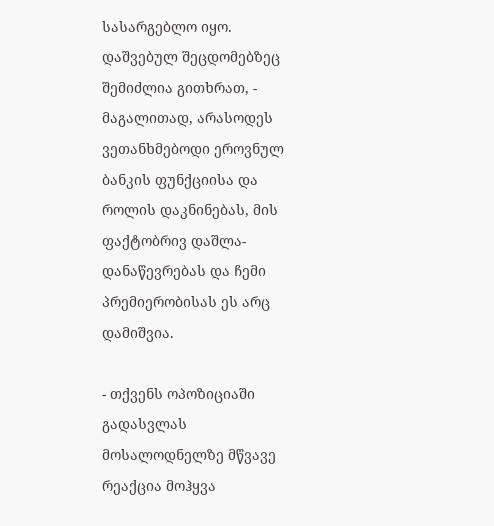სასარგებლო იყო. დაშვებულ შეცდომებზეც შემიძლია გითხრათ, - მაგალითად, არასოდეს ვეთანხმებოდი ეროვნულ ბანკის ფუნქციისა და როლის დაკნინებას, მის ფაქტობრივ დაშლა-დანაწევრებას და ჩემი პრემიერობისას ეს არც დამიშვია.

- თქვენს ოპოზიციაში გადასვლას მოსალოდნელზე მწვავე რეაქცია მოჰყვა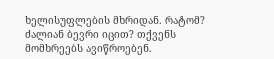ხელისუფლების მხრიდან. რატომ? ძალიან ბევრი იცით? თქვენს მომხრეებს ავიწროებენ.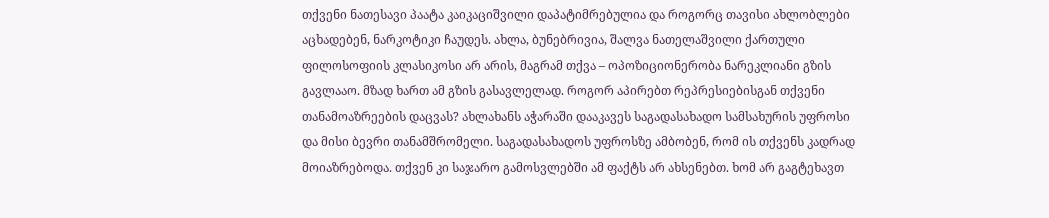თქვენი ნათესავი პაატა კაიკაციშვილი დაპატიმრებულია და როგორც თავისი ახლობლები აცხადებენ, ნარკოტიკი ჩაუდეს. ახლა, ბუნებრივია, შალვა ნათელაშვილი ქართული ფილოსოფიის კლასიკოსი არ არის, მაგრამ თქვა – ოპოზიციონერობა ნარეკლიანი გზის გავლააო. მზად ხართ ამ გზის გასავლელად. როგორ აპირებთ რეპრესიებისგან თქვენი თანამოაზრეების დაცვას? ახლახანს აჭარაში დააკავეს საგადასახადო სამსახურის უფროსი და მისი ბევრი თანამშრომელი. საგადასახადოს უფროსზე ამბობენ, რომ ის თქვენს კადრად მოიაზრებოდა. თქვენ კი საჯარო გამოსვლებში ამ ფაქტს არ ახსენებთ. ხომ არ გაგტეხავთ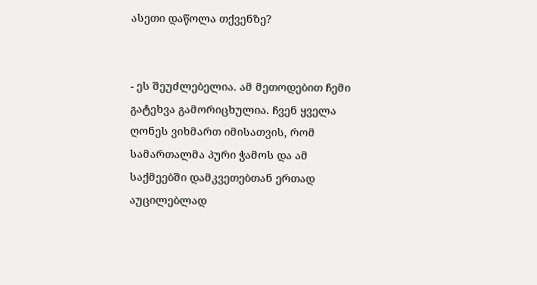ასეთი დაწოლა თქვენზე?


- ეს შეუძლებელია. ამ მეთოდებით ჩემი გატეხვა გამორიცხულია. ჩვენ ყველა ღონეს ვიხმართ იმისათვის, რომ სამართალმა პური ჭამოს და ამ საქმეებში დამკვეთებთან ერთად აუცილებლად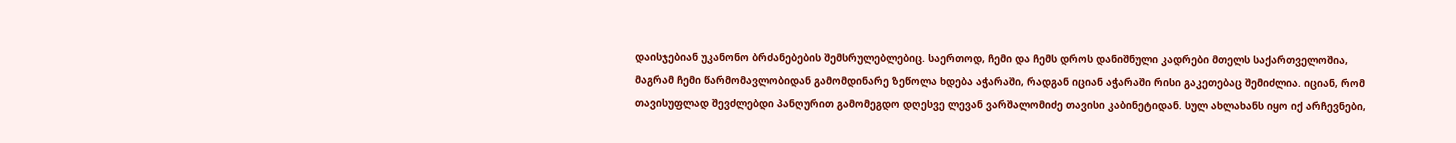დაისჯებიან უკანონო ბრძანებების შემსრულებლებიც. საერთოდ, ჩემი და ჩემს დროს დანიშნული კადრები მთელს საქართველოშია, მაგრამ ჩემი წარმომავლობიდან გამომდინარე ზეწოლა ხდება აჭარაში, რადგან იციან აჭარაში რისი გაკეთებაც შემიძლია. იციან, რომ თავისუფლად შევძლებდი პანღურით გამომეგდო დღესვე ლევან ვარშალომიძე თავისი კაბინეტიდან. სულ ახლახანს იყო იქ არჩევნები,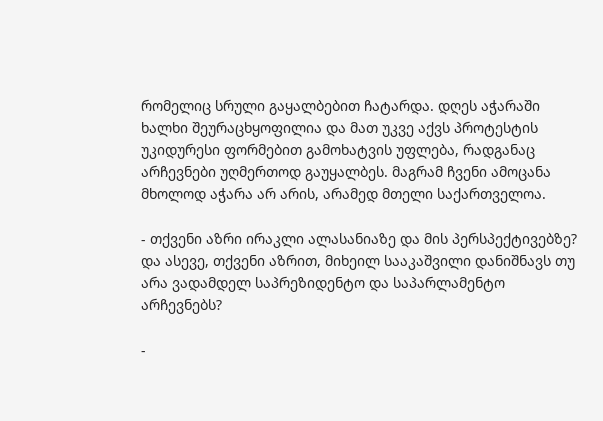რომელიც სრული გაყალბებით ჩატარდა. დღეს აჭარაში ხალხი შეურაცხყოფილია და მათ უკვე აქვს პროტესტის უკიდურესი ფორმებით გამოხატვის უფლება, რადგანაც არჩევნები უღმერთოდ გაუყალბეს. მაგრამ ჩვენი ამოცანა მხოლოდ აჭარა არ არის, არამედ მთელი საქართველოა.

- თქვენი აზრი ირაკლი ალასანიაზე და მის პერსპექტივებზე? და ასევე, თქვენი აზრით, მიხეილ სააკაშვილი დანიშნავს თუ არა ვადამდელ საპრეზიდენტო და საპარლამენტო არჩევნებს?

-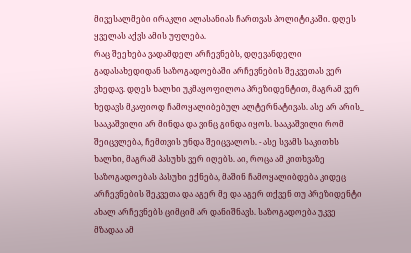მივესალმები ირაკლი ალასანიას ჩართვას პოლიტიკაში. დღეს ყველას აქვს ამის უფლება.
რაც შეეხება ვადამდელ არჩევნებს, დღევანდელი გადასახედიდან საზოგადოებაში არჩევნების შეკვეთას ვერ ვხედავ. დღეს ხალხი უკმაყოფილოა პრეზიდენტით, მაგრამ ვერ ხედავს მკაფიოდ ჩამოყალიბებულ ალტერნატივას. ასე არ არის_ სააკაშვილი არ მინდა და ვინც გინდა იყოს. სააკაშვილი რომ შეიცვლება, ჩემთვის უნდა შეიცვალოს. - ასე სვამს საკითხს ხალხი, მაგრამ პასუხს ვერ იღებს. აი, როცა ამ კითხვაზე საზოგადოებას პასუხი ექნება, მაშინ ჩამოყალიბდება კიდეც არჩევნების შეკვეთა და აგერ მე და აგერ თქვენ თუ პრეზიდენტი ახალ არჩევნებს ციმციმ არ დანიშნავს. საზოგადოება უკვე მზადაა ამ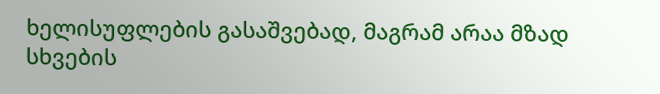ხელისუფლების გასაშვებად, მაგრამ არაა მზად სხვების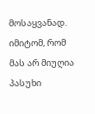მოსაყვანად. იმიტომ, რომ მას არ მიუღია პასუხი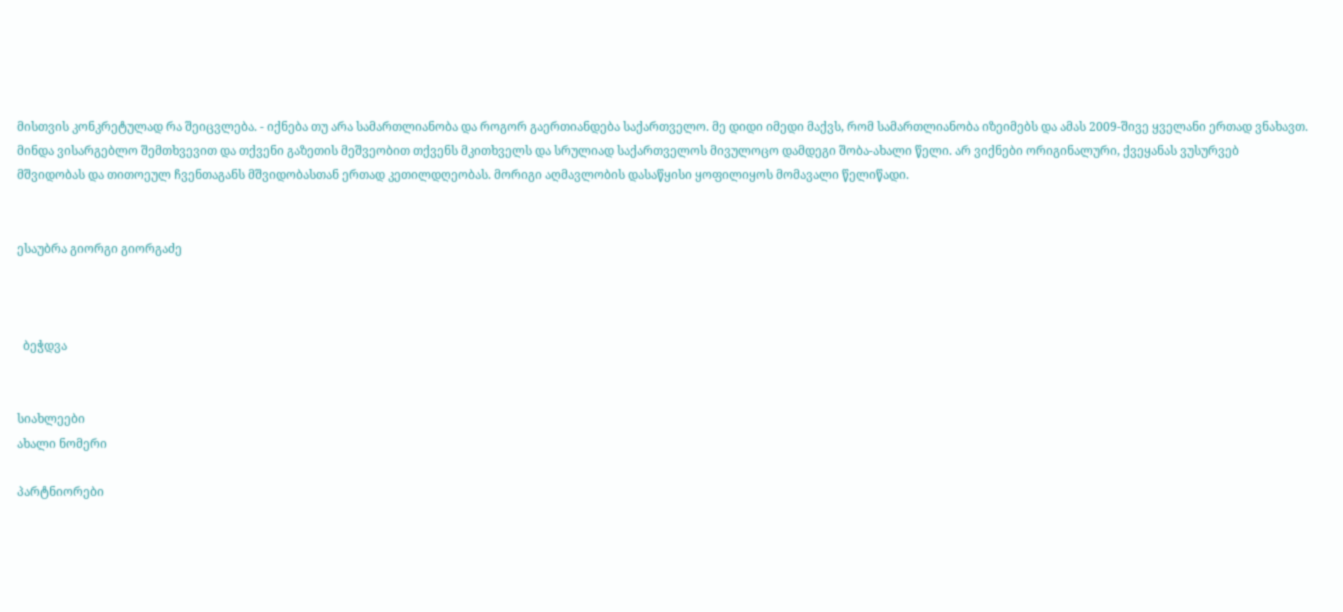მისთვის კონკრეტულად რა შეიცვლება. - იქნება თუ არა სამართლიანობა და როგორ გაერთიანდება საქართველო. მე დიდი იმედი მაქვს, რომ სამართლიანობა იზეიმებს და ამას 2009-შივე ყველანი ერთად ვნახავთ. მინდა ვისარგებლო შემთხვევით და თქვენი გაზეთის მეშვეობით თქვენს მკითხველს და სრულიად საქართველოს მივულოცო დამდეგი შობა-ახალი წელი. არ ვიქნები ორიგინალური, ქვეყანას ვუსურვებ მშვიდობას და თითოეულ ჩვენთაგანს მშვიდობასთან ერთად კეთილდღეობას. მორიგი აღმავლობის დასაწყისი ყოფილიყოს მომავალი წელიწადი.


ესაუბრა გიორგი გიორგაძე



  ბეჭდვა


სიახლეები
ახალი ნომერი

პარტნიორები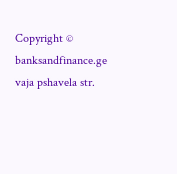Copyright © banksandfinance.ge vaja pshavela str.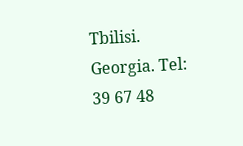Tbilisi. Georgia. Tel: 39 67 48